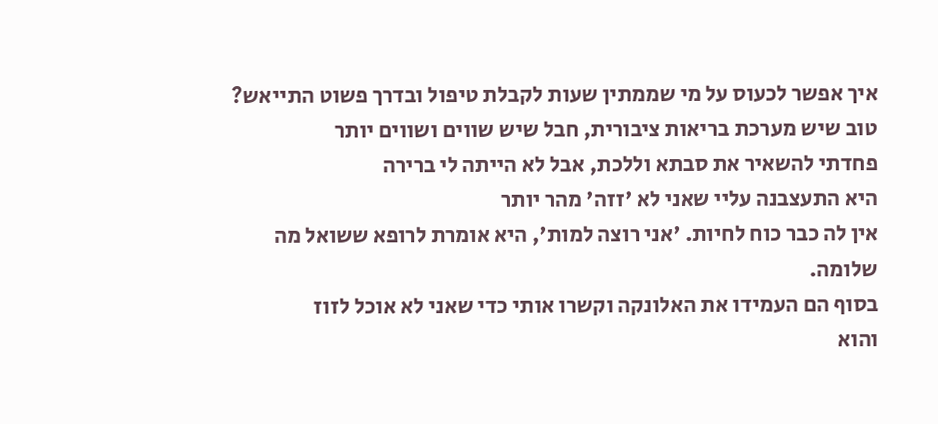איך אפשר לכעוס על מי שממתין שעות לקבלת טיפול ובדרך פשוט התייאש?
טוב שיש מערכת בריאות ציבורית, חבל שיש שווים ושווים יותר
פחדתי להשאיר את סבתא וללכת, אבל לא הייתה לי ברירה
היא התעצבנה עליי שאני לא 'זזה' מהר יותר
אין לה כבר כוח לחיות. 'אני רוצה למות', היא אומרת לרופא ששואל מה שלומה.
בסוף הם העמידו את האלונקה וקשרו אותי כדי שאני לא אוכל לזוז
והוא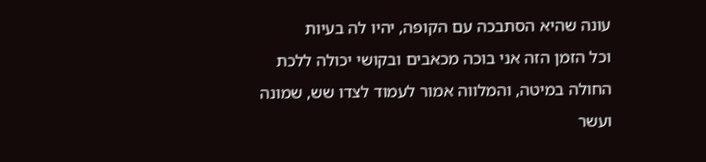עונה שהיא הסתבכה עם הקופה, יהיו לה בעיות
וכל הזמן הזה אני בוכה מכאבים ובקושי יכולה ללכת
החולה במיטה, והמלווה אמור לעמוד לצדו שש, שמונה ועשר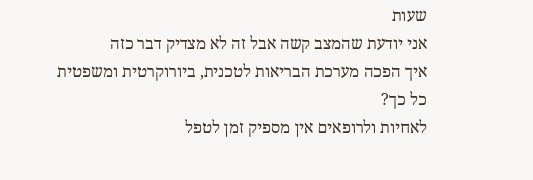שעות
אני יודעת שהמצב קשה אבל זה לא מצדיק דבר כזה
איך הפכה מערכת הבריאות לטכנית, ביורוקרטית ומשפטית כל כך?
לאחיות ולרופאים אין מספיק זמן לטפל